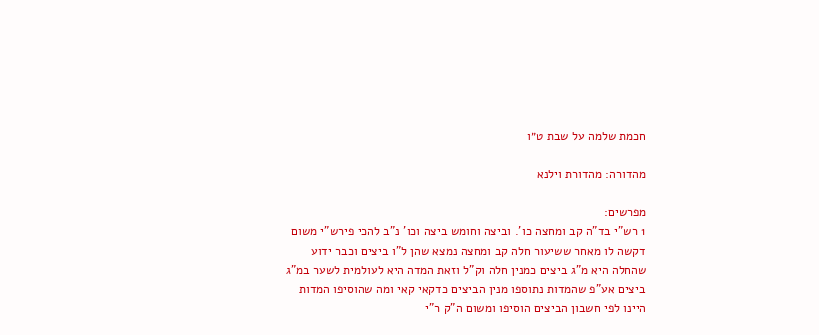חכמת שלמה על שבת ט״ו

מהדורה: מהדורת וילנא

מפרשים:
1 רש"י בד"ה קב ומחצה כו'. וביצה וחומש ביצה וכו' נ"ב להכי פירש"י משום דקשה לו מאחר ששיעור חלה קב ומחצה נמצא שהן ל"ו ביצים וכבר ידוע שהחלה היא מ"ג ביצים כמנין חלה וק"ל וזאת המדה היא לעולמית לשער במ"ג ביצים אע"פ שהמדות נתוספו מנין הביצים כדקאי קאי ומה שהוסיפו המדות היינו לפי חשבון הביצים הוסיפו ומשום ה"ק ר"י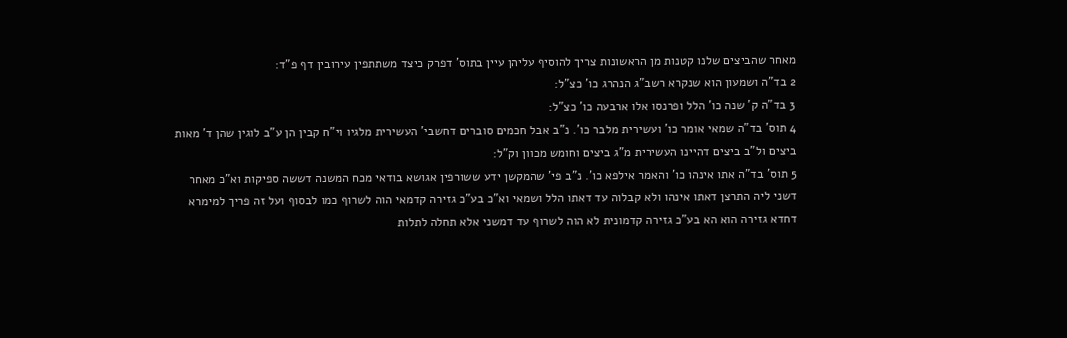מאחר שהביצים שלנו קטנות מן הראשונות צריך להוסיף עליהן עיין בתוס' דפרק כיצד משתתפין עירובין דף פ"ד:
2 בד"ה ושמעון הוא שנקרא רשב"ג הנהרג כו' כצ"ל:
3 בד"ה ק' שנה כו' הלל ופרנסו אלו ארבעה כו' כצ"ל:
4 תוס' בד"ה שמאי אומר כו' ועשירית מלבר כו'. נ"ב אבל חכמים סוברים דחשבי' העשירית מלגיו וי"ח קבין הן ע"ב לוגין שהן ד' מאות ביצים ול"ב ביצים דהיינו העשירית מ"ג ביצים וחומש מכוון וק"ל:
5 תוס' בד"ה אתו אינהו כו' והאמר אילפא כו'. נ"ב פי' שהמקשן ידע ששורפין אגושא בודאי מכח המשנה דששה ספיקות וא"כ מאחר דשני ליה התרצן דאתו אינהו ולא קבלוה עד דאתו הלל ושמאי וא"כ בע"כ גזירה קדמאי הוה לשרוף כמו לבסוף ועל זה פריך למימרא דחדא גזירה הוא הא בע"כ גזירה קדמונית לא הוה לשרוף עד דמשני אלא תחלה לתלות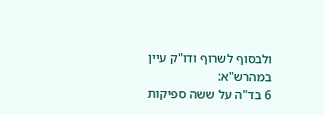ולבסוף לשרוף ודו"ק עיין במהרש"א:
6 בד"ה על ששה ספיקות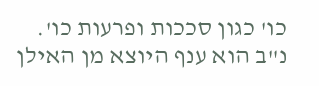כו' כגון סככות ופרעות כו'. נ"ב הוא ענף היוצא מן האילן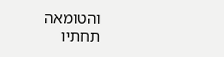והטומאה תחתיו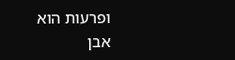ופרעות הוא אבן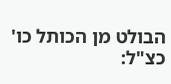הבולט מן הכותל כו' כצ"ל: